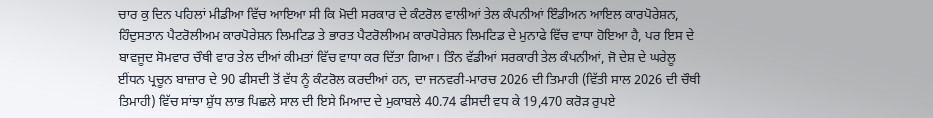ਚਾਰ ਕੁ ਦਿਨ ਪਹਿਲਾਂ ਮੀਡੀਆ ਵਿੱਚ ਆਇਆ ਸੀ ਕਿ ਮੋਦੀ ਸਰਕਾਰ ਦੇ ਕੰਟਰੋਲ ਵਾਲੀਆਂ ਤੇਲ ਕੰਪਨੀਆਂ ਇੰਡੀਅਨ ਆਇਲ ਕਾਰਪੋਰੇਸ਼ਨ, ਹਿੰਦੁਸਤਾਨ ਪੈਟਰੋਲੀਅਮ ਕਾਰਪੋਰੇਸ਼ਨ ਲਿਮਟਿਡ ਤੇ ਭਾਰਤ ਪੈਟਰੋਲੀਅਮ ਕਾਰਪੋਰੇਸ਼ਨ ਲਿਮਟਿਡ ਦੇ ਮੁਨਾਫੇ ਵਿੱਚ ਵਾਧਾ ਹੋਇਆ ਹੈ, ਪਰ ਇਸ ਦੇ ਬਾਵਜੂਦ ਸੋਮਵਾਰ ਚੌਥੀ ਵਾਰ ਤੇਲ ਦੀਆਂ ਕੀਮਤਾਂ ਵਿੱਚ ਵਾਧਾ ਕਰ ਦਿੱਤਾ ਗਿਆ। ਤਿੰਨ ਵੱਡੀਆਂ ਸਰਕਾਰੀ ਤੇਲ ਕੰਪਨੀਆਂ, ਜੋ ਦੇਸ਼ ਦੇ ਘਰੇਲੂ ਈਂਧਨ ਪ੍ਰਚੂਨ ਬਾਜ਼ਾਰ ਦੇ 90 ਫੀਸਦੀ ਤੋਂ ਵੱਧ ਨੂੰ ਕੰਟਰੋਲ ਕਰਦੀਆਂ ਹਨ, ਦਾ ਜਨਵਰੀ-ਮਾਰਚ 2026 ਦੀ ਤਿਮਾਹੀ (ਵਿੱਤੀ ਸਾਲ 2026 ਦੀ ਚੌਥੀ ਤਿਮਾਹੀ) ਵਿੱਚ ਸਾਂਝਾ ਸ਼ੁੱਧ ਲਾਭ ਪਿਛਲੇ ਸਾਲ ਦੀ ਇਸੇ ਮਿਆਦ ਦੇ ਮੁਕਾਬਲੇ 40.74 ਫੀਸਦੀ ਵਧ ਕੇ 19,470 ਕਰੋੜ ਰੁਪਏ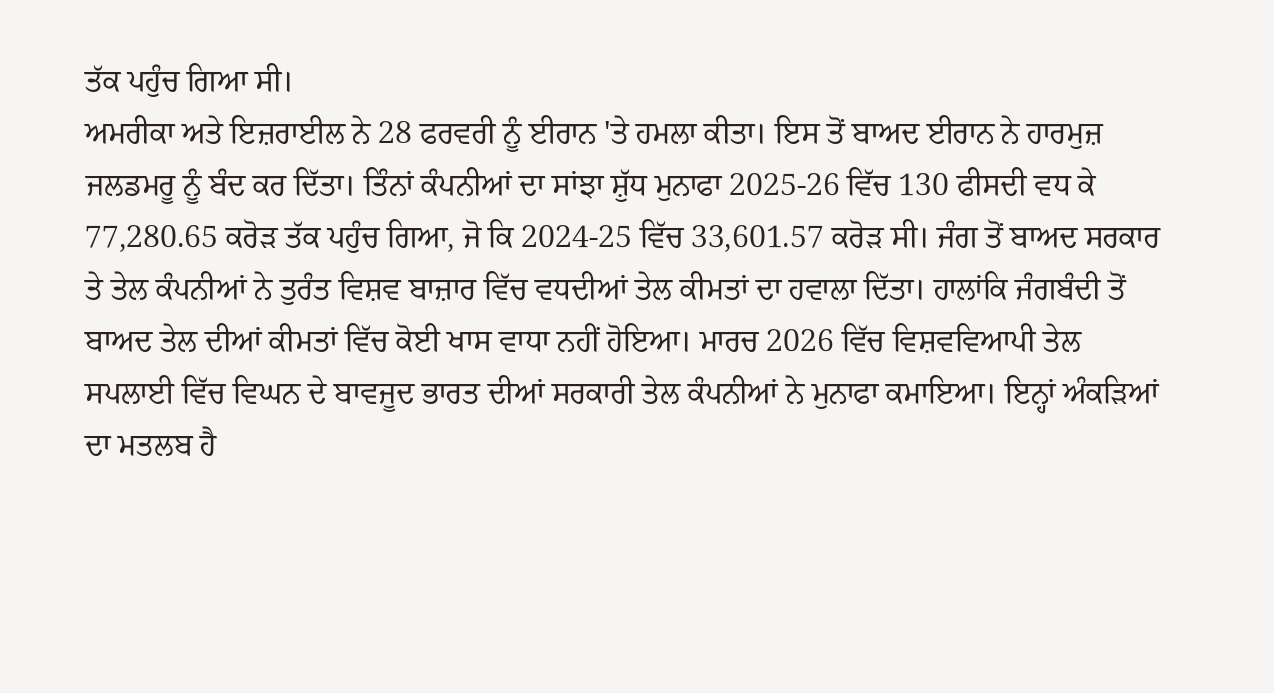ਤੱਕ ਪਹੁੰਚ ਗਿਆ ਸੀ।
ਅਮਰੀਕਾ ਅਤੇ ਇਜ਼ਰਾਈਲ ਨੇ 28 ਫਰਵਰੀ ਨੂੰ ਈਰਾਨ 'ਤੇ ਹਮਲਾ ਕੀਤਾ। ਇਸ ਤੋਂ ਬਾਅਦ ਈਰਾਨ ਨੇ ਹਾਰਮੁਜ਼ ਜਲਡਮਰੂ ਨੂੰ ਬੰਦ ਕਰ ਦਿੱਤਾ। ਤਿੰਨਾਂ ਕੰਪਨੀਆਂ ਦਾ ਸਾਂਝਾ ਸ਼ੁੱਧ ਮੁਨਾਫਾ 2025-26 ਵਿੱਚ 130 ਫੀਸਦੀ ਵਧ ਕੇ 77,280.65 ਕਰੋੜ ਤੱਕ ਪਹੁੰਚ ਗਿਆ, ਜੋ ਕਿ 2024-25 ਵਿੱਚ 33,601.57 ਕਰੋੜ ਸੀ। ਜੰਗ ਤੋਂ ਬਾਅਦ ਸਰਕਾਰ ਤੇ ਤੇਲ ਕੰਪਨੀਆਂ ਨੇ ਤੁਰੰਤ ਵਿਸ਼ਵ ਬਾਜ਼ਾਰ ਵਿੱਚ ਵਧਦੀਆਂ ਤੇਲ ਕੀਮਤਾਂ ਦਾ ਹਵਾਲਾ ਦਿੱਤਾ। ਹਾਲਾਂਕਿ ਜੰਗਬੰਦੀ ਤੋਂ ਬਾਅਦ ਤੇਲ ਦੀਆਂ ਕੀਮਤਾਂ ਵਿੱਚ ਕੋਈ ਖਾਸ ਵਾਧਾ ਨਹੀਂ ਹੋਇਆ। ਮਾਰਚ 2026 ਵਿੱਚ ਵਿਸ਼ਵਵਿਆਪੀ ਤੇਲ ਸਪਲਾਈ ਵਿੱਚ ਵਿਘਨ ਦੇ ਬਾਵਜੂਦ ਭਾਰਤ ਦੀਆਂ ਸਰਕਾਰੀ ਤੇਲ ਕੰਪਨੀਆਂ ਨੇ ਮੁਨਾਫਾ ਕਮਾਇਆ। ਇਨ੍ਹਾਂ ਅੰਕੜਿਆਂ ਦਾ ਮਤਲਬ ਹੈ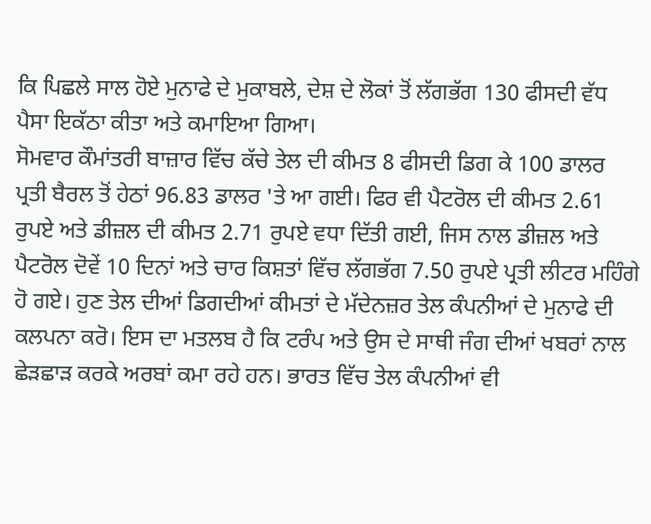ਕਿ ਪਿਛਲੇ ਸਾਲ ਹੋਏ ਮੁਨਾਫੇ ਦੇ ਮੁਕਾਬਲੇ, ਦੇਸ਼ ਦੇ ਲੋਕਾਂ ਤੋਂ ਲੱਗਭੱਗ 130 ਫੀਸਦੀ ਵੱਧ ਪੈਸਾ ਇਕੱਠਾ ਕੀਤਾ ਅਤੇ ਕਮਾਇਆ ਗਿਆ।
ਸੋਮਵਾਰ ਕੌਮਾਂਤਰੀ ਬਾਜ਼ਾਰ ਵਿੱਚ ਕੱਚੇ ਤੇਲ ਦੀ ਕੀਮਤ 8 ਫੀਸਦੀ ਡਿਗ ਕੇ 100 ਡਾਲਰ ਪ੍ਰਤੀ ਬੈਰਲ ਤੋਂ ਹੇਠਾਂ 96.83 ਡਾਲਰ 'ਤੇ ਆ ਗਈ। ਫਿਰ ਵੀ ਪੈਟਰੋਲ ਦੀ ਕੀਮਤ 2.61 ਰੁਪਏ ਅਤੇ ਡੀਜ਼ਲ ਦੀ ਕੀਮਤ 2.71 ਰੁਪਏ ਵਧਾ ਦਿੱਤੀ ਗਈ, ਜਿਸ ਨਾਲ ਡੀਜ਼ਲ ਅਤੇ ਪੈਟਰੋਲ ਦੋਵੇਂ 10 ਦਿਨਾਂ ਅਤੇ ਚਾਰ ਕਿਸ਼ਤਾਂ ਵਿੱਚ ਲੱਗਭੱਗ 7.50 ਰੁਪਏ ਪ੍ਰਤੀ ਲੀਟਰ ਮਹਿੰਗੇ ਹੋ ਗਏ। ਹੁਣ ਤੇਲ ਦੀਆਂ ਡਿਗਦੀਆਂ ਕੀਮਤਾਂ ਦੇ ਮੱਦੇਨਜ਼ਰ ਤੇਲ ਕੰਪਨੀਆਂ ਦੇ ਮੁਨਾਫੇ ਦੀ ਕਲਪਨਾ ਕਰੋ। ਇਸ ਦਾ ਮਤਲਬ ਹੈ ਕਿ ਟਰੰਪ ਅਤੇ ਉਸ ਦੇ ਸਾਥੀ ਜੰਗ ਦੀਆਂ ਖਬਰਾਂ ਨਾਲ ਛੇੜਛਾੜ ਕਰਕੇ ਅਰਬਾਂ ਕਮਾ ਰਹੇ ਹਨ। ਭਾਰਤ ਵਿੱਚ ਤੇਲ ਕੰਪਨੀਆਂ ਵੀ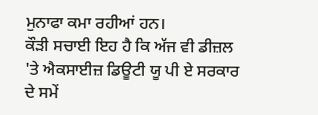ਮੁਨਾਫਾ ਕਮਾ ਰਹੀਆਂ ਹਨ।
ਕੌੜੀ ਸਚਾਈ ਇਹ ਹੈ ਕਿ ਅੱਜ ਵੀ ਡੀਜ਼ਲ 'ਤੇ ਐਕਸਾਈਜ਼ ਡਿਊਟੀ ਯੂ ਪੀ ਏ ਸਰਕਾਰ ਦੇ ਸਮੇਂ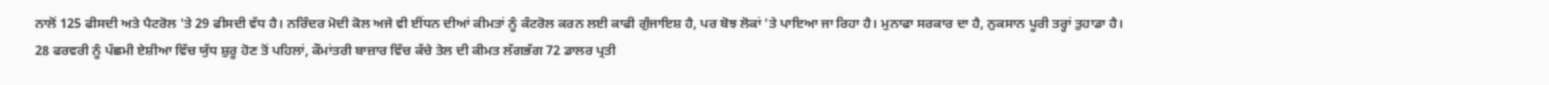ਨਾਲੋਂ 125 ਫੀਸਦੀ ਅਤੇ ਪੈਟਰੋਲ 'ਤੇ 29 ਫੀਸਦੀ ਵੱਧ ਹੈ। ਨਰਿੰਦਰ ਮੋਦੀ ਕੋਲ ਅਜੇ ਵੀ ਈਂਧਨ ਦੀਆਂ ਕੀਮਤਾਂ ਨੂੰ ਕੰਟਰੋਲ ਕਰਨ ਲਈ ਕਾਫੀ ਗੁੰਜਾਇਸ਼ ਹੈ, ਪਰ ਬੋਝ ਲੋਕਾਂ 'ਤੇ ਪਾਇਆ ਜਾ ਰਿਹਾ ਹੈ। ਮੁਨਾਫਾ ਸਰਕਾਰ ਦਾ ਹੈ, ਨੁਕਸਾਨ ਪੂਰੀ ਤਰ੍ਹਾਂ ਤੁਹਾਡਾ ਹੈ।
28 ਫਰਵਰੀ ਨੂੰ ਪੱਛਮੀ ਏਸ਼ੀਆ ਵਿੱਚ ਯੁੱਧ ਸ਼ੁਰੂ ਹੋਣ ਤੋਂ ਪਹਿਲਾਂ, ਕੌਮਾਂਤਰੀ ਬਾਜ਼ਾਰ ਵਿੱਚ ਕੱਚੇ ਤੇਲ ਦੀ ਕੀਮਤ ਲੱਗਭੱਗ 72 ਡਾਲਰ ਪ੍ਰਤੀ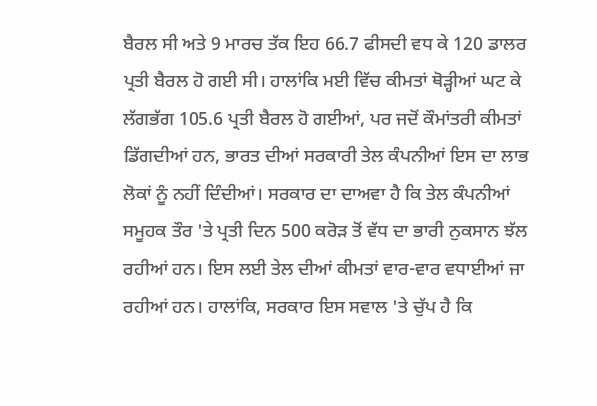ਬੈਰਲ ਸੀ ਅਤੇ 9 ਮਾਰਚ ਤੱਕ ਇਹ 66.7 ਫੀਸਦੀ ਵਧ ਕੇ 120 ਡਾਲਰ ਪ੍ਰਤੀ ਬੈਰਲ ਹੋ ਗਈ ਸੀ। ਹਾਲਾਂਕਿ ਮਈ ਵਿੱਚ ਕੀਮਤਾਂ ਥੋੜ੍ਹੀਆਂ ਘਟ ਕੇ ਲੱਗਭੱਗ 105.6 ਪ੍ਰਤੀ ਬੈਰਲ ਹੋ ਗਈਆਂ, ਪਰ ਜਦੋਂ ਕੌਮਾਂਤਰੀ ਕੀਮਤਾਂ ਡਿੱਗਦੀਆਂ ਹਨ, ਭਾਰਤ ਦੀਆਂ ਸਰਕਾਰੀ ਤੇਲ ਕੰਪਨੀਆਂ ਇਸ ਦਾ ਲਾਭ ਲੋਕਾਂ ਨੂੰ ਨਹੀਂ ਦਿੰਦੀਆਂ। ਸਰਕਾਰ ਦਾ ਦਾਅਵਾ ਹੈ ਕਿ ਤੇਲ ਕੰਪਨੀਆਂ ਸਮੂਹਕ ਤੌਰ 'ਤੇ ਪ੍ਰਤੀ ਦਿਨ 500 ਕਰੋੜ ਤੋਂ ਵੱਧ ਦਾ ਭਾਰੀ ਨੁਕਸਾਨ ਝੱਲ ਰਹੀਆਂ ਹਨ। ਇਸ ਲਈ ਤੇਲ ਦੀਆਂ ਕੀਮਤਾਂ ਵਾਰ-ਵਾਰ ਵਧਾਈਆਂ ਜਾ ਰਹੀਆਂ ਹਨ। ਹਾਲਾਂਕਿ, ਸਰਕਾਰ ਇਸ ਸਵਾਲ 'ਤੇ ਚੁੱਪ ਹੈ ਕਿ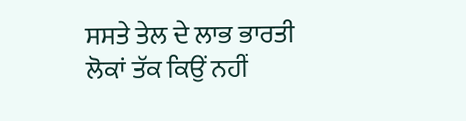ਸਸਤੇ ਤੇਲ ਦੇ ਲਾਭ ਭਾਰਤੀ ਲੋਕਾਂ ਤੱਕ ਕਿਉਂ ਨਹੀਂ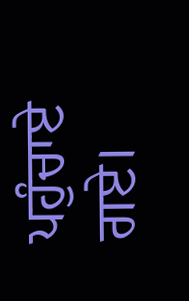ਪਹੁੰਚਾਏ ਗਏ।